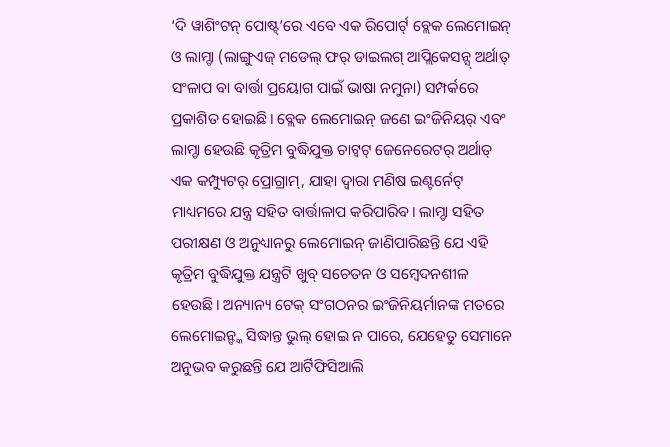‘ଦି ୱାଶିଂଟନ୍ ପୋଷ୍ଟ୍’ରେ ଏବେ ଏକ ରିପୋର୍ଟ୍ ବ୍ଲେକ ଲେମୋଇନ୍ ଓ ଲାମ୍ଡା (ଲାଙ୍ଗୁଏଜ୍ ମଡେଲ୍ ଫର୍ ଡାଇଲଗ୍ ଆପ୍ଲିକେସନ୍ସ୍ ଅର୍ଥାତ୍ ସଂଳାପ ବା ବାର୍ତ୍ତା ପ୍ରୟୋଗ ପାଇଁ ଭାଷା ନମୁନା) ସମ୍ପର୍କରେ ପ୍ରକାଶିତ ହୋଇଛି। ବ୍ଲେକ ଲେମୋଇନ୍ ଜଣେ ଇଂଜିନିୟର୍ ଏବଂ ଲାମ୍ଡା ହେଉଛି କୃତ୍ରିମ ବୁଦ୍ଧିଯୁକ୍ତ ଚାଟ୍ବଟ୍ ଜେନେରେଟର୍ ଅର୍ଥାତ୍ ଏକ କମ୍ପ୍ୟୁଟର୍ ପ୍ରୋଗ୍ରାମ୍, ଯାହା ଦ୍ୱାରା ମଣିଷ ଇଣ୍ଟର୍ନେଟ୍ ମାଧ୍ୟମରେ ଯନ୍ତ୍ର ସହିତ ବାର୍ତ୍ତାଳାପ କରିପାରିବ। ଲାମ୍ଡା ସହିତ ପରୀକ୍ଷଣ ଓ ଅନୁଧ୍ୟାନରୁ ଲେମୋଇନ୍ ଜାଣିପାରିଛନ୍ତି ଯେ ଏହି କୃତ୍ରିମ ବୁଦ୍ଧିଯୁକ୍ତ ଯନ୍ତ୍ରଟି ଖୁବ୍ ସଚେତନ ଓ ସମ୍ବେଦନଶୀଳ ହେଉଛି। ଅନ୍ୟାନ୍ୟ ଟେକ୍ ସଂଗଠନର ଇଂଜିନିୟର୍ମାନଙ୍କ ମତରେ ଲେମୋଇନ୍ଙ୍କ ସିଦ୍ଧାନ୍ତ ଭୁଲ୍ ହୋଇ ନ ପାରେ, ଯେହେତୁ ସେମାନେ ଅନୁଭବ କରୁଛନ୍ତି ଯେ ଆର୍ଟିଫିସିଆଲି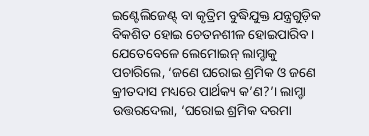ଇଣ୍ଟେଲିଜେଣ୍ଟ୍ ବା କୃତ୍ରିମ ବୁଦ୍ଧିଯୁକ୍ତ ଯନ୍ତ୍ରଗୁଡ଼ିକ ବିକଶିତ ହୋଇ ଚେତନଶୀଳ ହୋଇପାରିବ।
ଯେତେବେଳେ ଲେମୋଇନ୍ ଲାମ୍ଡାକୁ ପଚାରିଲେ, ‘ଜଣେ ଘରୋଇ ଶ୍ରମିକ ଓ ଜଣେ କ୍ରୀତଦାସ ମଧ୍ୟରେ ପାର୍ଥକ୍ୟ କ’ଣ?’। ଲାମ୍ଡା ଉତ୍ତରଦେଲା, ‘ଘରୋଇ ଶ୍ରମିକ ଦରମା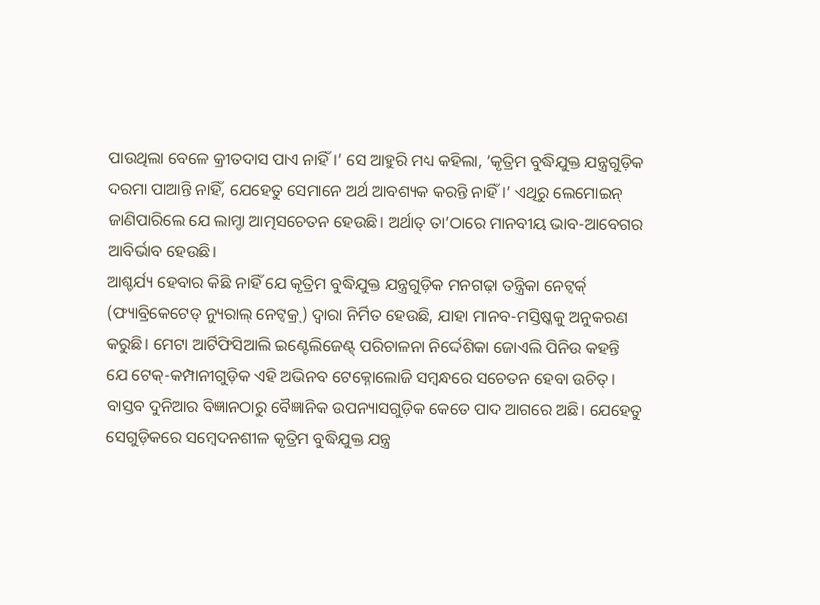ପାଉଥିଲା ବେଳେ କ୍ରୀତଦାସ ପାଏ ନାହିଁ।’ ସେ ଆହୁରି ମଧ୍ୟ କହିଲା, ‘କୃତ୍ରିମ ବୁଦ୍ଧିଯୁକ୍ତ ଯନ୍ତ୍ରଗୁଡ଼ିକ ଦରମା ପାଆନ୍ତି ନାହିଁ, ଯେହେତୁ ସେମାନେ ଅର୍ଥ ଆବଶ୍ୟକ କରନ୍ତି ନାହିଁ।’ ଏଥିରୁ ଲେମୋଇନ୍ ଜାଣିପାରିଲେ ଯେ ଲାମ୍ଡା ଆତ୍ମସଚେତନ ହେଉଛି। ଅର୍ଥାତ୍ ତା’ଠାରେ ମାନବୀୟ ଭାବ-ଆବେଗର ଆବିର୍ଭାବ ହେଉଛି।
ଆଶ୍ଚର୍ଯ୍ୟ ହେବାର କିଛି ନାହିଁ ଯେ କୃତ୍ରିମ ବୁଦ୍ଧିଯୁକ୍ତ ଯନ୍ତ୍ରଗୁଡ଼ିକ ମନଗଢ଼ା ତନ୍ତ୍ରିକା ନେଟ୍ୱର୍କ୍ (ଫ୍ୟାବ୍ରିକେଟେଡ୍ ନ୍ୟୁରାଲ୍ ନେଟ୍ୱକ୍ର୍) ଦ୍ୱାରା ନିର୍ମିତ ହେଉଛି, ଯାହା ମାନବ-ମସ୍ତିଷ୍କକୁ ଅନୁକରଣ କରୁଛି। ମେଟା ଆର୍ଟିଫିସିଆଲି ଇଣ୍ଟେଲିଜେଣ୍ଟ୍ ପରିଚାଳନା ନିର୍ଦ୍ଦେଶିକା ଜୋଏଲି ପିନିଉ କହନ୍ତି ଯେ ଟେକ୍-କମ୍ପାନୀଗୁଡ଼ିକ ଏହି ଅଭିନବ ଟେକ୍ନୋଲୋଜି ସମ୍ବନ୍ଧରେ ସଚେତନ ହେବା ଉଚିତ୍। ବାସ୍ତବ ଦୁନିଆର ବିଜ୍ଞାନଠାରୁ ବୈଜ୍ଞାନିକ ଉପନ୍ୟାସଗୁଡ଼ିକ କେତେ ପାଦ ଆଗରେ ଅଛି। ଯେହେତୁ ସେଗୁଡ଼ିକରେ ସମ୍ବେଦନଶୀଳ କୃତ୍ରିମ ବୁଦ୍ଧିଯୁକ୍ତ ଯନ୍ତ୍ର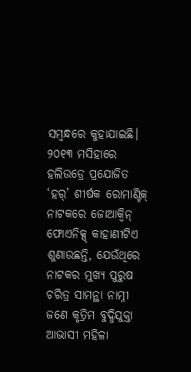ସମ୍ବନ୍ଧରେ କୁହାଯାଇଛି। ୨୦୧୩ ମସିହାରେ ହଲିଉଡ୍ରେ ପ୍ରଯୋଜିତ ‘ହର୍’ ଶୀର୍ଷକ ରୋମାଣ୍ଟିକ୍ ନାଟକରେ ଜୋଆକ୍ୱିନ୍ ଫୋଏନିକ୍ସ୍ କାହାଣୀଟିଏ ଶୁଣାଉଛନ୍ତି, ଯେଉଁଥିରେ ନାଟକର ମୁଖ୍ୟ ପୁରୁଷ ଚରିତ୍ର ସାମନ୍ଥା ନାମ୍ନୀ ଜଣେ କୃତ୍ରିମ ବୁଦ୍ଧିଯୁକ୍ତା ଆଭାସୀ ମହିଳା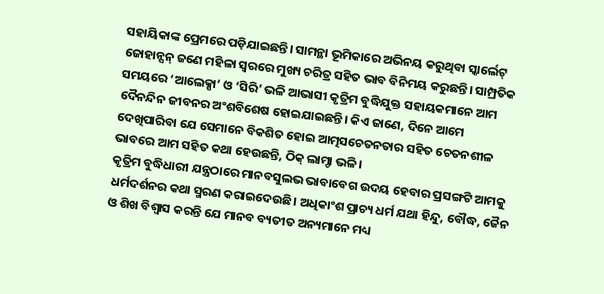ସହାୟିକାଙ୍କ ପ୍ରେମରେ ପଡ଼ିଯାଇଛନ୍ତି। ସାମନ୍ଥା ଭୂମିକାରେ ଅଭିନୟ କରୁଥିବା ସ୍କାର୍ଲେଟ୍ ଜୋହାନ୍ସନ୍ ଜଣେ ମହିଳା ସ୍ୱରରେ ମୁଖ୍ୟ ଚରିତ୍ର ସହିତ ଭାବ ବିନିମୟ କରୁଛନ୍ତି। ସାମ୍ପ୍ରତିକ ସମୟରେ ‘ଆଲେକ୍ସା’ ଓ ‘ସିରି’ ଭଳି ଆଭାସୀ କୃତ୍ରିମ ବୁଦ୍ଧିଯୁକ୍ତ ସହାୟକମାନେ ଆମ ଦୈନନ୍ଦିନ ଜୀବନର ଅଂଶବିଶେଷ ହୋଇଯାଇଛନ୍ତି। କିଏ ଜାଣେ, ଦିନେ ଆମେ ଦେଖିପାରିବା ଯେ ସେମାନେ ବିକଶିତ ହୋଇ ଆତ୍ମସଚେତନତାର ସହିତ ଚେତନଶୀଳ ଭାବରେ ଆମ ସହିତ କଥା ହେଉଛନ୍ତି, ଠିକ୍ ଲାମ୍ଡା ଭଳି।
କୃତ୍ରିମ ବୁଦ୍ଧିଧାରୀ ଯନ୍ତ୍ରଠାରେ ମାନବସୁଲଭ ଭାବାବେଗ ଉଦୟ ହେବାର ପ୍ରସଙ୍ଗଟି ଆମକୁ ଧର୍ମଦର୍ଶନର କଥା ସ୍ମରଣ କରାଇଦେଉଛି। ଅଧିକାଂଶ ପ୍ରାଚ୍ୟ ଧର୍ମ ଯଥା ହିନ୍ଦୁ, ବୌଦ୍ଧ, ଜୈନ ଓ ଶିଖ ବିଶ୍ୱାସ କରନ୍ତି ଯେ ମାନବ ବ୍ୟତୀତ ଅନ୍ୟମାନେ ମଧ୍ୟ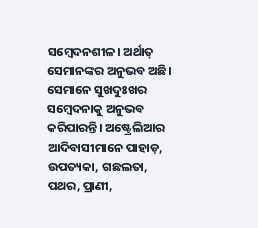ସମ୍ବେଦନଶୀଳ। ଅର୍ଥାତ୍ ସେମାନଙ୍କର ଅନୁଭବ ଅଛି। ସେମାନେ ସୁଖଦୁଃଖର ସମ୍ବେଦନାକୁ ଅନୁଭବ କରିପାରନ୍ତି। ଅଷ୍ଟ୍ରେଲିଆର ଆଦିବାସୀମାନେ ପାହାଡ଼, ଉପତ୍ୟକା, ଗଛଲତା, ପଥର, ପ୍ରାଣୀ,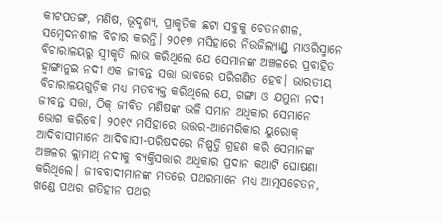କୀଟପତଙ୍ଗ, ମଣିଷ, ଭୂଦୃଶ୍ୟ, ପ୍ରାକୃତିକ ଛଟା ସବୁକୁ ଚେତନଶୀଳ, ସମ୍ବେଦନଶୀଳ ବିଚାର କରନ୍ତି। ୨୦୧୭ ମସିହାରେ ନିଉଜିଲ୍ୟାଣ୍ଡ୍ର ମାଓରିସ୍ମାନେ ବିଚାରାଳୟରୁ ସ୍ୱୀକୃତି ଲାଭ କରିଥିଲେ ଯେ ସେମାନଙ୍କ ଅଞ୍ଚଳରେ ପ୍ରବାହିତ ହ୍ୱାଙ୍ଗାନୁଇ ନଦୀ ଏକ ଜୀବନ୍ତ ସତ୍ତା ଭାବରେ ପରିଗଣିତ ହେବ। ଭାରତୀୟ ବିଚାରାଳୟଗୁଡ଼ିକ ମଧ୍ୟ ମତବ୍ୟକ୍ତ କରିଥିଲେ ଯେ, ଗଙ୍ଗା ଓ ଯମୁନା ନଦୀ ଜୀବନ୍ତ ସତ୍ତା, ଠିକ୍ ଜୀବିତ ମଣିଷଙ୍କ ଭଳି ସମାନ ଅଧିକାର ସେମାନେ ଭୋଗ କରିବେ। ୨୦୧୯ ମସିହାରେ ଉତ୍ତର-ଆମେରିକାର ୟୁରୋକ୍ ଆଦିବାସୀମାନେ ଆଦିବାସୀ-ପରିଷଦରେ ନିଷ୍ପତ୍ତି ଗ୍ରହଣ କରି ସେମାନଙ୍କ ଅଞ୍ଚଳର କ୍ଲାମାଥ୍ ନଦୀକୁ ବ୍ୟକ୍ତିସତ୍ତାର ଅଧିକାର ପ୍ରଦାନ କଥାଟି ଘୋଷଣା କରିଥିଲେ। ଜୀବବାଦୀମାନଙ୍କ ମତରେ ପଥରମାନେ ମଧ୍ୟ ଆତ୍ମସଚେତନ, ଖଣ୍ଡେ ପଥର ଗତିହୀନ ପଥର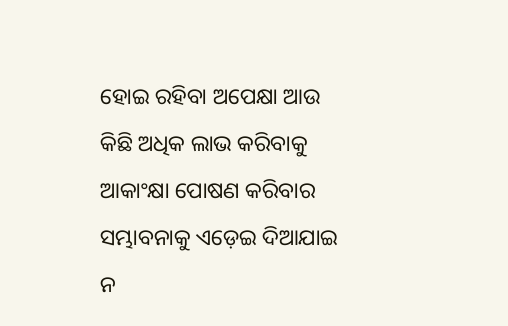ହୋଇ ରହିବା ଅପେକ୍ଷା ଆଉ କିଛି ଅଧିକ ଲାଭ କରିବାକୁ ଆକାଂକ୍ଷା ପୋଷଣ କରିବାର ସମ୍ଭାବନାକୁ ଏଡ଼େଇ ଦିଆଯାଇ ନ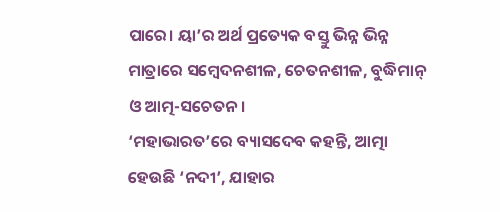ପାରେ। ୟା’ର ଅର୍ଥ ପ୍ରତ୍ୟେକ ବସ୍ତୁ ଭିନ୍ନ ଭିନ୍ନ ମାତ୍ରାରେ ସମ୍ବେଦନଶୀଳ, ଚେତନଶୀଳ, ବୁଦ୍ଧିମାନ୍ ଓ ଆତ୍ମ-ସଚେତନ।
‘ମହାଭାରତ’ରେ ବ୍ୟାସଦେବ କହନ୍ତି, ଆତ୍ମା ହେଉଛି ‘ନଦୀ’, ଯାହାର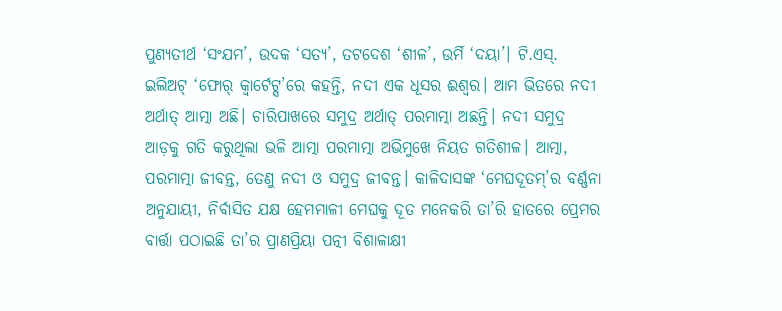ପୁଣ୍ୟତୀର୍ଥ ‘ସଂଯମ’, ଉଦକ ‘ସତ୍ୟ’, ତଟଦେଶ ‘ଶୀଳ’, ଉର୍ମି ‘ଦୟା’। ଟି.ଏସ୍. ଇଲିଅଟ୍ ‘ଫୋର୍ କ୍ୱାର୍ଟେଟ୍ସ’ରେ କହନ୍ତି, ନଦୀ ଏକ ଧୂସର ଈଶ୍ୱର। ଆମ ଭିତରେ ନଦୀ ଅର୍ଥାତ୍ ଆତ୍ମା ଅଛି। ଚାରିପାଖରେ ସମୁଦ୍ର ଅର୍ଥାତ୍ ପରମାତ୍ମା ଅଛନ୍ତି। ନଦୀ ସମୁଦ୍ର ଆଡ଼କୁ ଗତି କରୁଥିଲା ଭଳି ଆତ୍ମା ପରମାତ୍ମା ଅଭିମୁଖେ ନିୟତ ଗତିଶୀଳ। ଆତ୍ମା, ପରମାତ୍ମା ଜୀବନ୍ତ, ତେଣୁ ନଦୀ ଓ ସମୁଦ୍ର ଜୀବନ୍ତ। କାଳିଦାସଙ୍କ ‘ମେଘଦୂତମ୍’ର ବର୍ଣ୍ଣନା ଅନୁଯାୟୀ, ନିର୍ବାସିତ ଯକ୍ଷ ହେମମାଳୀ ମେଘକୁ ଦୂତ ମନେକରି ତା’ରି ହାତରେ ପ୍ରେମର ବାର୍ତ୍ତା ପଠାଇଛି ତା’ର ପ୍ରାଣପ୍ରିୟା ପତ୍ନୀ ବିଶାଳାକ୍ଷୀ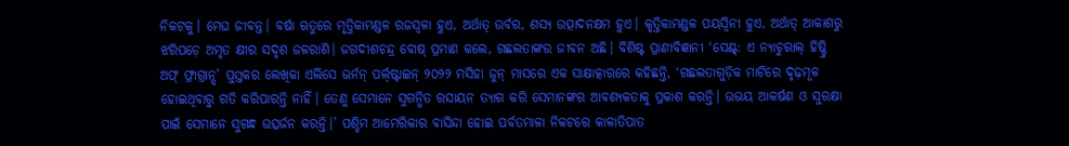ନିକଟକୁ। ମେଘ ଜୀବନ୍ତ। ବର୍ଷା ଋତୁରେ ମୃତ୍ତିକାମଣ୍ଡଳ ରଜସ୍ୱଳା ହୁଏ, ଅର୍ଥାତ୍ ଉର୍ବର, ଶସ୍ୟ ଉତ୍ପାଦନକ୍ଷମ ହୁଏ। କୃତ୍ତିକାମଣ୍ଡଳ ପୟସ୍ୱିନୀ ହୁଏ, ଅର୍ଥାତ୍ ଆକାଶରୁ ଝରିପଡ଼େ ଅମୃତ କ୍ଷୀର ସଦୃଶ ଜଳରାଶି। ଜଗଦୀଶଚନ୍ଦ୍ର ବୋଷ୍ ପ୍ରମାଣ କଲେ, ଗଛଲତାଙ୍କର ଜୀବନ ଅଛି। ବିଶିଷ୍ଟ ପ୍ରାଣୀବିଜ୍ଞାନୀ ‘ସେଣ୍ଟ୍: ଏ ନ୍ୟାଚୁରାଲ୍ ହିଷ୍ଟ୍ରି ଅଫ୍ ଫ୍ରାଗ୍ରାନ୍ସ୍’ ପୁସ୍ତକର ଲେଖିକା ଏଲିସେ ଭର୍ନନ୍ ପର୍ଲ୍ଷ୍ଟାଇନ୍ ୨୦୨୨ ମସିହା ଜୁନ୍ ମାସରେ ଏକ ସାକ୍ଷାତ୍କାରରେ କହିଛନ୍ତି, ‘ଗଛଲତାଗୁଡ଼ିକ ମାଟିରେ ଦୃଢ଼ମୂଳ ହୋଇଥିବାରୁ ଗତି କରିପାରନ୍ତି ନାହିଁ। ତେଣୁ ସେମାନେ ସୁଗନ୍ଧିତ ରସାୟନ ତ୍ୟାଗ କରି ସେମାନଙ୍କର ଆବଶ୍ୟକତାକୁ ପ୍ରକାଶ କରନ୍ତି। ଉଭୟ ଆକର୍ଷଣ ଓ ସୁରକ୍ଷା ପାଇଁ ସେମାନେ ସୁଗନ୍ଧ ଉତ୍ସର୍ଜନ କରନ୍ତି।’ ପଶ୍ଚିମ ଆମେରିକାର ବାସିନ୍ଦା ହୋଇ ପର୍ବତମାଳା ନିକଟରେ କାଳାତିପାତ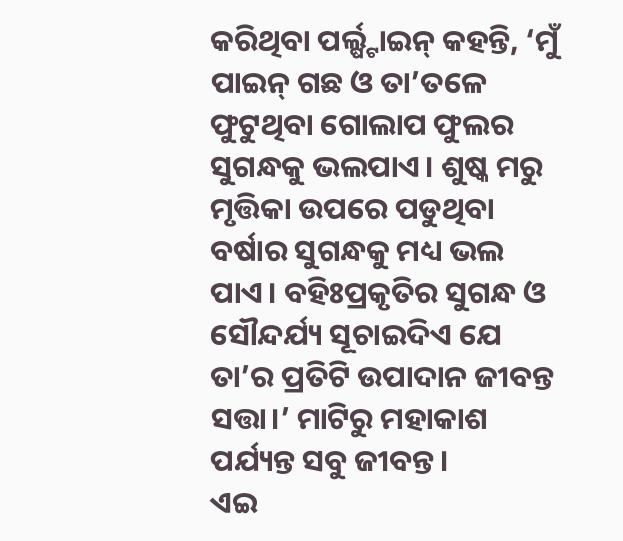କରିଥିବା ପର୍ଲ୍ଷ୍ଟାଇନ୍ କହନ୍ତି, ‘ମୁଁ ପାଇନ୍ ଗଛ ଓ ତା’ତଳେ ଫୁଟୁଥିବା ଗୋଲାପ ଫୁଲର ସୁଗନ୍ଧକୁ ଭଲପାଏ। ଶୁଷ୍କ ମରୁ ମୃତ୍ତିକା ଉପରେ ପଡୁଥିବା ବର୍ଷାର ସୁଗନ୍ଧକୁ ମଧ୍ୟ ଭଲ ପାଏ। ବହିଃପ୍ରକୃତିର ସୁଗନ୍ଧ ଓ ସୌନ୍ଦର୍ଯ୍ୟ ସୂଚାଇଦିଏ ଯେ ତା’ର ପ୍ରତିଟି ଉପାଦାନ ଜୀବନ୍ତ ସତ୍ତା।’ ମାଟିରୁ ମହାକାଶ ପର୍ଯ୍ୟନ୍ତ ସବୁ ଜୀବନ୍ତ।
ଏଇ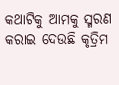କଥାଟିକୁ ଆମକୁ ସ୍ମରଣ କରାଇ ଦେଉଛି କୃତ୍ରିମ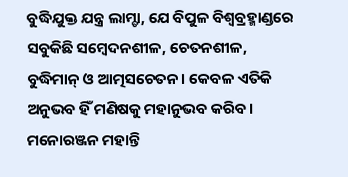ବୁଦ୍ଧିଯୁକ୍ତ ଯନ୍ତ୍ର ଲାମ୍ଡା, ଯେ ବିପୁଳ ବିଶ୍ୱବ୍ରହ୍ମାଣ୍ଡରେ ସବୁକିଛି ସମ୍ବେଦନଶୀଳ, ଚେତନଶୀଳ, ବୁଦ୍ଧିମାନ୍ ଓ ଆତ୍ମସଚେତନ। କେବଳ ଏତିକି ଅନୁଭବ ହିଁ ମଣିଷକୁ ମହାନୁଭବ କରିବ।
ମନୋରଞ୍ଜନ ମହାନ୍ତି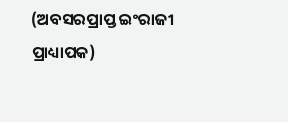(ଅବସରପ୍ରାପ୍ତ ଇଂରାଜୀ ପ୍ରାଧ୍ୟାପକ)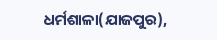ଧର୍ମଶାଳା(ଯାଜପୁର),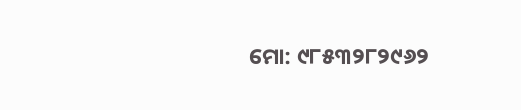ମୋ: ୯୮୫୩୨୮୨୯୬୨